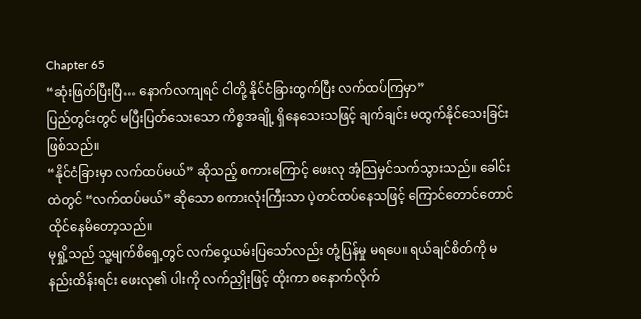Chapter 65
“ဆုံးဖြတ်ပြီးပြီ… နောက်လကျရင် ငါတို့ နိုင်ငံခြားထွက်ပြီး လက်ထပ်ကြမှာ”
ပြည်တွင်းတွင် မပြီးပြတ်သေးသော ကိစ္စအချို့ ရှိနေသေးသဖြင့် ချက်ချင်း မထွက်နိုင်သေးခြင်း ဖြစ်သည်။
“နိုင်ငံခြားမှာ လက်ထပ်မယ်” ဆိုသည့် စကားကြောင့် ဖေးလု အံ့သြမှင်သက်သွားသည်။ ခေါင်းထဲတွင် “လက်ထပ်မယ်” ဆိုသော စကားလုံးကြီးသာ ပဲ့တင်ထပ်နေသဖြင့် ကြောင်တောင်တောင် ထိုင်နေမိတော့သည်။
မုရှို့သည် သူ့မျက်စိရှေ့တွင် လက်ဝှေ့ယမ်းပြသော်လည်း တုံ့ပြန်မှု မရပေ။ ရယ်ချင်စိတ်ကို မနည်းထိန်းရင်း ဖေးလု၏ ပါးကို လက်ညှိုးဖြင့် ထိုးကာ စနောက်လိုက်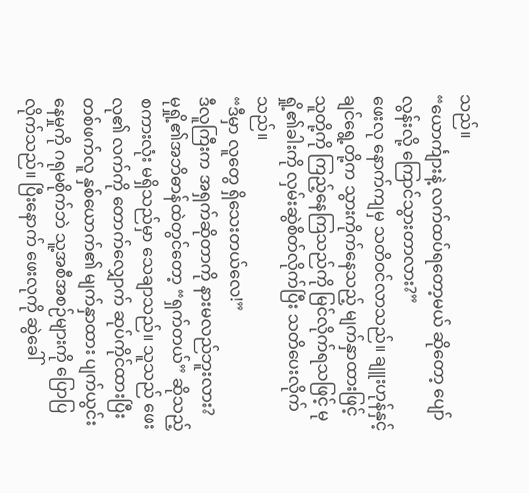သည်။
“ယောင်္ကျားနဲ့ လက်ထပ်ရတော့မယ် ဆိုတော့ ပျော်လွန်းလို့ ကြောင်သွားတာလား?”
ဖေးလု နောက်ကျမှ သတိဝင်လာသည်။ ချူးဟုန်နှင့် ချင်ရွေ့တို့က သွားကိုက်နေသည့် မျက်နှာထားဖြင့် သူတို့ကို ကြည့်နေကြသည်ကို မြင်လိုက်ရသဖြင့် မုရှို့၏ခါးကို လှမ်းဆွဲစိတ်လိုက်ပြီး သတိပေးလိုက်သည်။
“ဒီမှာ လူတွေ ရှိသေးတယ်လေ!”
ဒီလူကြီးက အရှက်ဆိုတာကို နားမလည်ဘူးလား?
မုရှို့၏အဘိဓာန်ထဲတွင်တော့ “ရှက်တယ်” ဆိုသည့် စကားလုံး မရှိသည်မှာ သေချာသည်။ သူသည် ဖေးလု၏ လက်ကို တောက်လျှောက် ဆုပ်ကိုင်ထားပြီး တစ်ဖက်လူ နှစ်ယောက်၏ မျက်နှာထား ပျက်ယွင်းနေမှုကို ဂရုမစိုက်ဘဲ သူ့အစီအစဉ်များကို ပြောပြလိုက်သည်။ ပြီးနောက် ဖေးလုကို ဆွဲခေါ်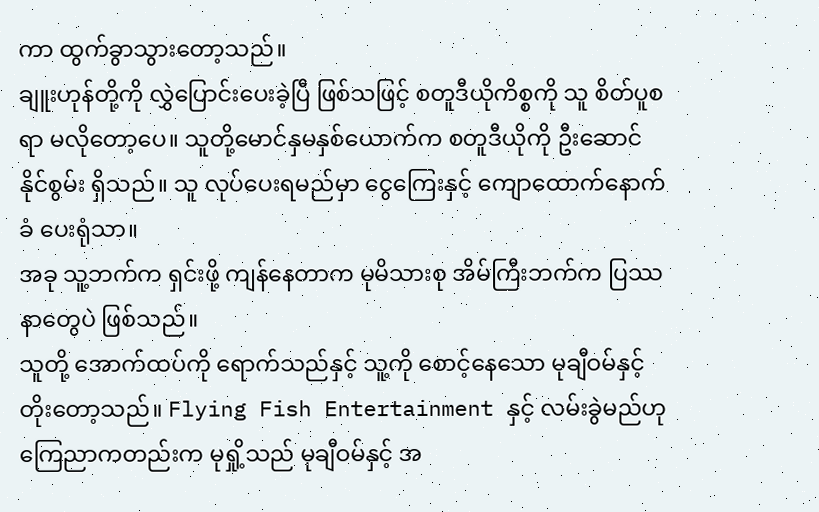ကာ ထွက်ခွာသွားတော့သည်။
ချူးဟုန်တို့ကို လွှဲပြောင်းပေးခဲ့ပြီ ဖြစ်သဖြင့် စတူဒီယိုကိစ္စကို သူ စိတ်ပူစရာ မလိုတော့ပေ။ သူတို့မောင်နှမနှစ်ယောက်က စတူဒီယိုကို ဦးဆောင်နိုင်စွမ်း ရှိသည်။ သူ လုပ်ပေးရမည်မှာ ငွေကြေးနှင့် ကျောထောက်နောက်ခံ ပေးရုံသာ။
အခု သူ့ဘက်က ရှင်းဖို့ ကျန်နေတာက မုမိသားစု အိမ်ကြီးဘက်က ပြဿနာတွေပဲ ဖြစ်သည်။
သူတို့ အောက်ထပ်ကို ရောက်သည်နှင့် သူ့ကို စောင့်နေသော မုချီဝမ်နှင့် တိုးတော့သည်။ Flying Fish Entertainment နှင့် လမ်းခွဲမည်ဟု ကြေညာကတည်းက မုရှို့သည် မုချီဝမ်နှင့် အ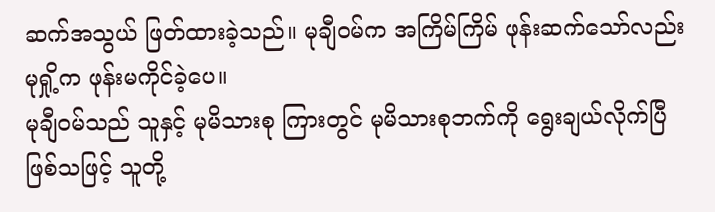ဆက်အသွယ် ဖြတ်ထားခဲ့သည်။ မုချီဝမ်က အကြိမ်ကြိမ် ဖုန်းဆက်သော်လည်း မုရှို့က ဖုန်းမကိုင်ခဲ့ပေ။
မုချီဝမ်သည် သူနှင့် မုမိသားစု ကြားတွင် မုမိသားစုဘက်ကို ရွေးချယ်လိုက်ပြီ ဖြစ်သဖြင့် သူတို့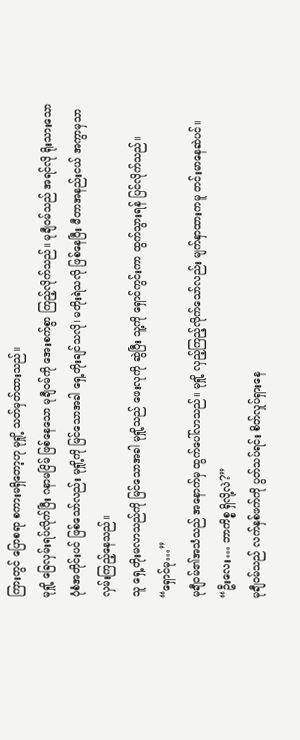ကြားတွင် ပြောစရာ စကားမရှိတော့ဟု မုရှို့ သတ်မှတ်ထားသည်။
မုရှို့ ခြေလှမ်းရပ်လိုက်ပြီး ဂနာမငြိမ် ဖြစ်နေသော မုချီဝမ်ကို အေးစက်စွာ ကြည့်လိုက်သည်။ မုချီဝမ်သည် အရင်လို ရိုးသားသော ပုံစံအတိုင်းပင် ဖြစ်သော်လည်း မုရှို့ကို မြင်သောအခါ ရှေ့တိုးချင်သလို၊ မတိုးရဲသလို ဖြစ်နေပြီး မီတာအနည်းငယ် အကွာမှသာ လှမ်းကြည့်နေသည်။
သူ ရှေ့တိုးမလာသည်ကို မြင်သောအခါ မုရှို့သည် ဖေးလုကို ဆွဲပြီး သူ့ကို ရှောင်ကွင်းကာ ထွက်သွားရန် ပြင်လိုက်သည်။
“ရှောင်မု…”
မုချီဝမ်၏အသံသည် အနောက်မှ ထွက်ပေါ်လာသည်။ မုရှို့ လှည့်ကြည့်လိုက်သော်လည်း မျက်နှာထားကမူ တင်းမာနေဆဲပင်။
“ဦးလေး… ဘာကိစ္စ ရှိလို့လဲ?”
မုချီဝမ်သည် လက်နှစ်ဖက်ကို ပွတ်သပ်ရင်း စိတ်လှုပ်ရှားနေ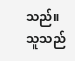သည်။ သူသည်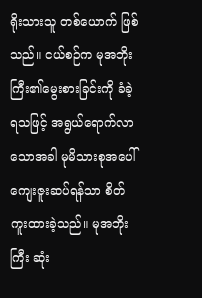ရိုးသားသူ တစ်ယောက် ဖြစ်သည်။ ငယ်စဉ်က မုအဘိုးကြီး၏မွေးစားခြင်းကို ခံခဲ့ရသဖြင့် အရွယ်ရောက်လာသောအခါ မုမိသားစုအပေါ် ကျေးဇူးဆပ်ရန်သာ စိတ်ကူးထားခဲ့သည်။ မုအဘိုးကြီး ဆုံး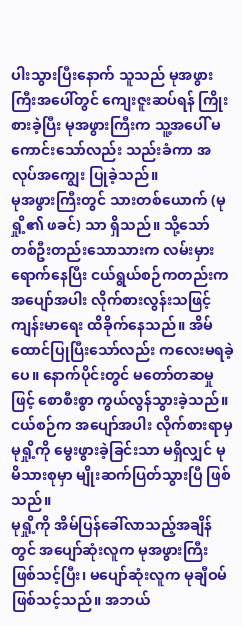ပါးသွားပြီးနောက် သူသည် မုအဖွားကြီးအပေါ်တွင် ကျေးဇူးဆပ်ရန် ကြိုးစားခဲ့ပြီး မုအဖွားကြီးက သူ့အပေါ် မကောင်းသော်လည်း သည်းခံကာ အလုပ်အကျွေး ပြုခဲ့သည်။
မုအဖွားကြီးတွင် သားတစ်ယောက် (မုရှို့၏ ဖခင်) သာ ရှိသည်။ သို့သော် တစ်ဦးတည်းသောသားက လမ်းမှားရောက်နေပြီး ငယ်ရွယ်စဉ်ကတည်းက အပျော်အပါး လိုက်စားလွန်းသဖြင့် ကျန်းမာရေး ထိခိုက်နေသည်။ အိမ်ထောင်ပြုပြီးသော်လည်း ကလေးမရခဲ့ပေ။ နောက်ပိုင်းတွင် မတော်တဆမှုဖြင့် စောစီးစွာ ကွယ်လွန်သွားခဲ့သည်။ ငယ်စဉ်က အပျော်အပါး လိုက်စားရာမှ မုရှို့ကို မွေးဖွားခဲ့ခြင်းသာ မရှိလျှင် မုမိသားစုမှာ မျိုးဆက်ပြတ်သွားပြီ ဖြစ်သည်။
မုရှို့ကို အိမ်ပြန်ခေါ်လာသည့်အချိန်တွင် အပျော်ဆုံးလူက မုအဖွားကြီး ဖြစ်သင့်ပြီး၊ မပျော်ဆုံးလူက မုချီဝမ် ဖြစ်သင့်သည်။ အဘယ်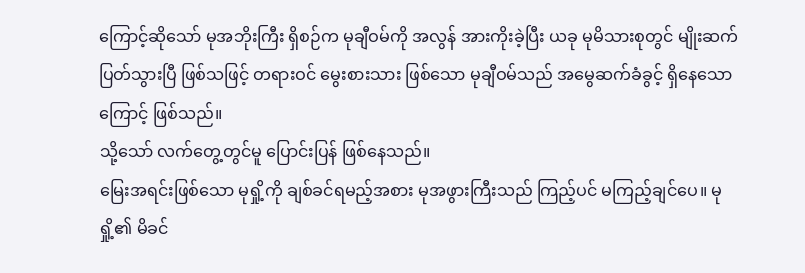ကြောင့်ဆိုသော် မုအဘိုးကြီး ရှိစဉ်က မုချီဝမ်ကို အလွန် အားကိုးခဲ့ပြီး ယခု မုမိသားစုတွင် မျိုးဆက်ပြတ်သွားပြီ ဖြစ်သဖြင့် တရားဝင် မွေးစားသား ဖြစ်သော မုချီဝမ်သည် အမွေဆက်ခံခွင့် ရှိနေသောကြောင့် ဖြစ်သည်။
သို့သော် လက်တွေ့တွင်မူ ပြောင်းပြန် ဖြစ်နေသည်။
မြေးအရင်းဖြစ်သော မုရှို့ကို ချစ်ခင်ရမည့်အစား မုအဖွားကြီးသည် ကြည့်ပင် မကြည့်ချင်ပေ။ မုရှို့၏ မိခင်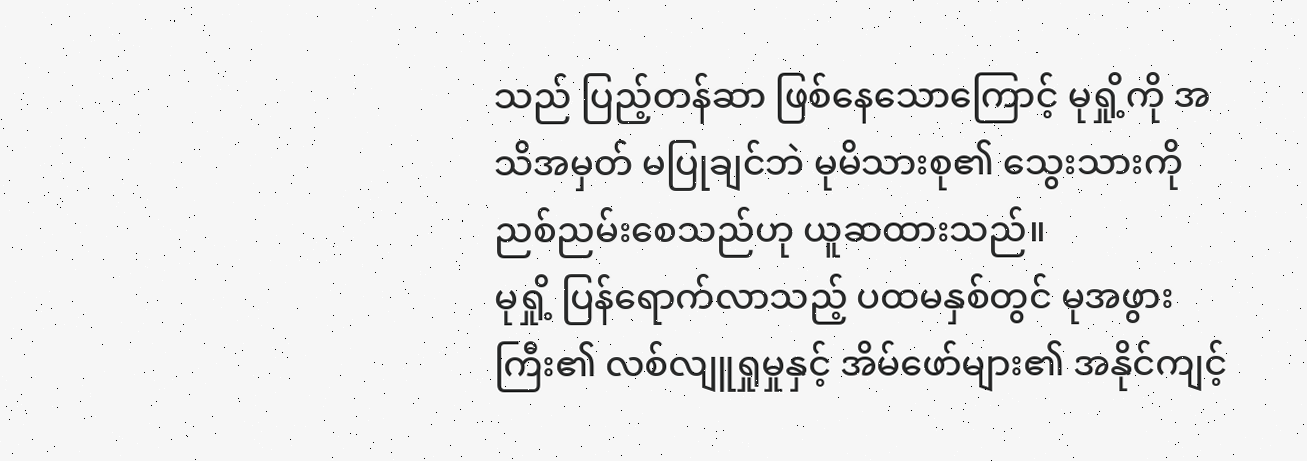သည် ပြည့်တန်ဆာ ဖြစ်နေသောကြောင့် မုရှို့ကို အသိအမှတ် မပြုချင်ဘဲ မုမိသားစု၏ သွေးသားကို ညစ်ညမ်းစေသည်ဟု ယူဆထားသည်။
မုရှို့ ပြန်ရောက်လာသည့် ပထမနှစ်တွင် မုအဖွားကြီး၏ လစ်လျူရှုမှုနှင့် အိမ်ဖော်များ၏ အနိုင်ကျင့်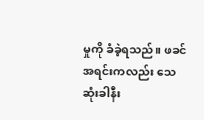မှုကို ခံခဲ့ရသည်။ ဖခင်အရင်းကလည်း သေဆုံးခါနီး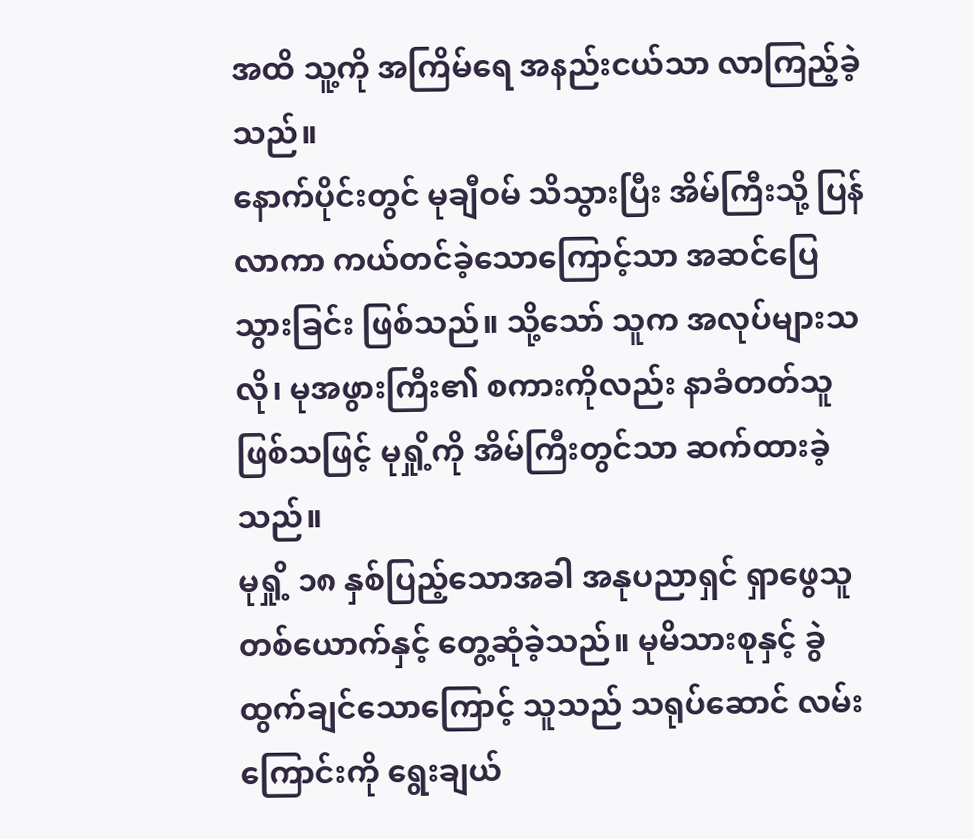အထိ သူ့ကို အကြိမ်ရေ အနည်းငယ်သာ လာကြည့်ခဲ့သည်။
နောက်ပိုင်းတွင် မုချီဝမ် သိသွားပြီး အိမ်ကြီးသို့ ပြန်လာကာ ကယ်တင်ခဲ့သောကြောင့်သာ အဆင်ပြေသွားခြင်း ဖြစ်သည်။ သို့သော် သူက အလုပ်များသလို၊ မုအဖွားကြီး၏ စကားကိုလည်း နာခံတတ်သူ ဖြစ်သဖြင့် မုရှို့ကို အိမ်ကြီးတွင်သာ ဆက်ထားခဲ့သည်။
မုရှို့ ၁၈ နှစ်ပြည့်သောအခါ အနုပညာရှင် ရှာဖွေသူ တစ်ယောက်နှင့် တွေ့ဆုံခဲ့သည်။ မုမိသားစုနှင့် ခွဲထွက်ချင်သောကြောင့် သူသည် သရုပ်ဆောင် လမ်းကြောင်းကို ရွေးချယ်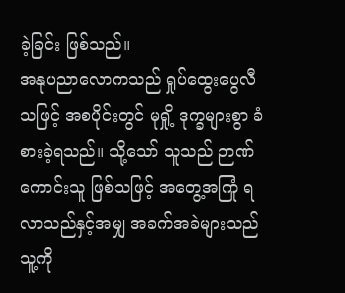ခဲ့ခြင်း ဖြစ်သည်။
အနုပညာလောကသည် ရှုပ်ထွေးပွေလီသဖြင့် အစပိုင်းတွင် မုရှို့ ဒုက္ခများစွာ ခံစားခဲ့ရသည်။ သို့သော် သူသည် ဉာဏ်ကောင်းသူ ဖြစ်သဖြင့် အတွေ့အကြုံ ရလာသည်နှင့်အမျှ အခက်အခဲများသည် သူ့ကို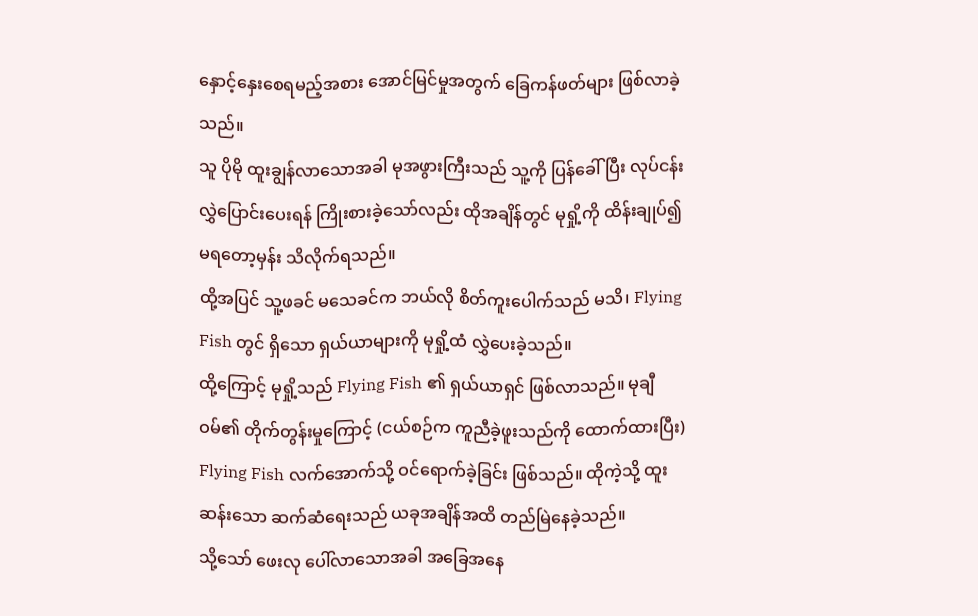နှောင့်နှေးစေရမည့်အစား အောင်မြင်မှုအတွက် ခြေကန်ဖတ်များ ဖြစ်လာခဲ့သည်။
သူ ပိုမို ထူးချွန်လာသောအခါ မုအဖွားကြီးသည် သူ့ကို ပြန်ခေါ်ပြီး လုပ်ငန်းလွှဲပြောင်းပေးရန် ကြိုးစားခဲ့သော်လည်း ထိုအချိန်တွင် မုရှို့ကို ထိန်းချုပ်၍ မရတော့မှန်း သိလိုက်ရသည်။
ထို့အပြင် သူ့ဖခင် မသေခင်က ဘယ်လို စိတ်ကူးပေါက်သည် မသိ၊ Flying Fish တွင် ရှိသော ရှယ်ယာများကို မုရှို့ထံ လွှဲပေးခဲ့သည်။
ထို့ကြောင့် မုရှို့သည် Flying Fish ၏ ရှယ်ယာရှင် ဖြစ်လာသည်။ မုချီဝမ်၏ တိုက်တွန်းမှုကြောင့် (ငယ်စဉ်က ကူညီခဲ့ဖူးသည်ကို ထောက်ထားပြီး) Flying Fish လက်အောက်သို့ ဝင်ရောက်ခဲ့ခြင်း ဖြစ်သည်။ ထိုကဲ့သို့ ထူးဆန်းသော ဆက်ဆံရေးသည် ယခုအချိန်အထိ တည်မြဲနေခဲ့သည်။
သို့သော် ဖေးလု ပေါ်လာသောအခါ အခြေအနေ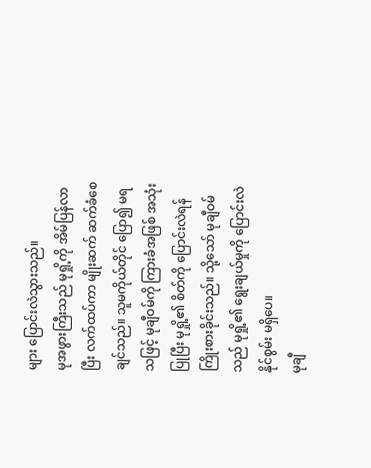များ ပြောင်းလဲသွားသည်။
မုအဖွားကြီးသည် မုရှို့ကို အိမ်ပြန်လာပြီး လက်ထပ်ကာ မျိုးဆက် ဆက်ခံစေချင်သည်။ သူမကိုယ်တိုင် ပြော၍ မရသဖြင့် မုချီဝမ်ကို ကြားခံအဖြစ် အသုံးပြုပြီး မုရှို့၏ စိတ်ကို ပြောင်းလဲရန် ကြိုးစားခိုင်းသည်။ သို့သော် မုချီဝမ်သည် မုရှို့၏ ရွေးချယ်မှုကို ပြောင်းလဲနိုင်စွမ်း မရှိပေ။
မုချီ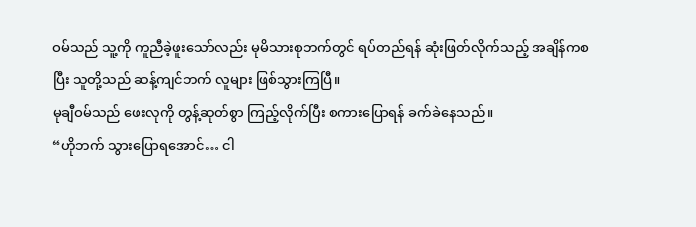ဝမ်သည် သူ့ကို ကူညီခဲ့ဖူးသော်လည်း မုမိသားစုဘက်တွင် ရပ်တည်ရန် ဆုံးဖြတ်လိုက်သည့် အချိန်ကစပြီး သူတို့သည် ဆန့်ကျင်ဘက် လူများ ဖြစ်သွားကြပြီ။
မုချီဝမ်သည် ဖေးလုကို တွန့်ဆုတ်စွာ ကြည့်လိုက်ပြီး စကားပြောရန် ခက်ခဲနေသည်။
“ဟိုဘက် သွားပြောရအောင်… ငါ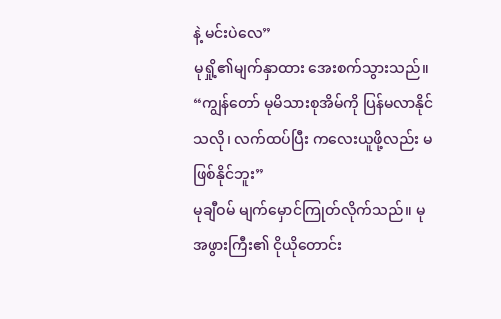နဲ့ မင်းပဲလေ”
မုရှို့၏မျက်နှာထား အေးစက်သွားသည်။
“ကျွန်တော် မုမိသားစုအိမ်ကို ပြန်မလာနိုင်သလို၊ လက်ထပ်ပြီး ကလေးယူဖို့လည်း မဖြစ်နိုင်ဘူး”
မုချီဝမ် မျက်မှောင်ကြုတ်လိုက်သည်။ မုအဖွားကြီး၏ ငိုယိုတောင်း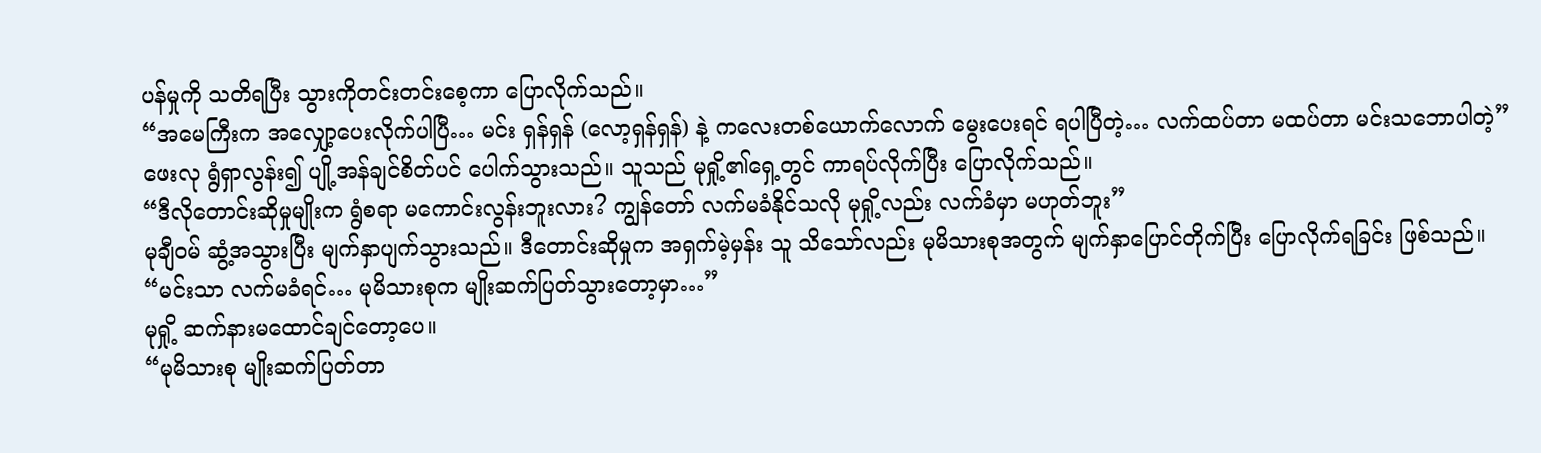ပန်မှုကို သတိရပြီး သွားကိုတင်းတင်းစေ့ကာ ပြောလိုက်သည်။
“အမေကြီးက အလျှော့ပေးလိုက်ပါပြီ… မင်း ရှန်ရှန် (လော့ရှန်ရှန်) နဲ့ ကလေးတစ်ယောက်လောက် မွေးပေးရင် ရပါပြီတဲ့… လက်ထပ်တာ မထပ်တာ မင်းသဘောပါတဲ့”
ဖေးလု ရွံရှာလွန်း၍ ပျို့အန်ချင်စိတ်ပင် ပေါက်သွားသည်။ သူသည် မုရှို့၏ရှေ့တွင် ကာရပ်လိုက်ပြီး ပြောလိုက်သည်။
“ဒီလိုတောင်းဆိုမှုမျိုးက ရွံစရာ မကောင်းလွန်းဘူးလား? ကျွန်တော် လက်မခံနိုင်သလို မုရှို့လည်း လက်ခံမှာ မဟုတ်ဘူး”
မုချီဝမ် ဆွံ့အသွားပြီး မျက်နှာပျက်သွားသည်။ ဒီတောင်းဆိုမှုက အရှက်မဲ့မှန်း သူ သိသော်လည်း မုမိသားစုအတွက် မျက်နှာပြောင်တိုက်ပြီး ပြောလိုက်ရခြင်း ဖြစ်သည်။
“မင်းသာ လက်မခံရင်… မုမိသားစုက မျိုးဆက်ပြတ်သွားတော့မှာ…”
မုရှို့ ဆက်နားမထောင်ချင်တော့ပေ။
“မုမိသားစု မျိုးဆက်ပြတ်တာ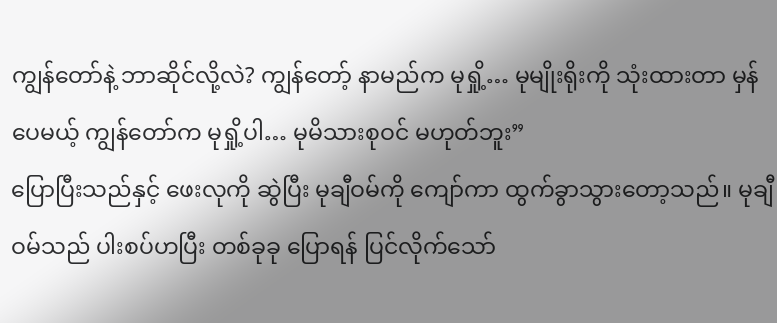ကျွန်တော်နဲ့ ဘာဆိုင်လို့လဲ? ကျွန်တော့် နာမည်က မုရှို့… မုမျိုးရိုးကို သုံးထားတာ မှန်ပေမယ့် ကျွန်တော်က မုရှို့ပါ… မုမိသားစုဝင် မဟုတ်ဘူး”
ပြောပြီးသည်နှင့် ဖေးလုကို ဆွဲပြီး မုချီဝမ်ကို ကျော်ကာ ထွက်ခွာသွားတော့သည်။ မုချီဝမ်သည် ပါးစပ်ဟပြီး တစ်ခုခု ပြောရန် ပြင်လိုက်သော်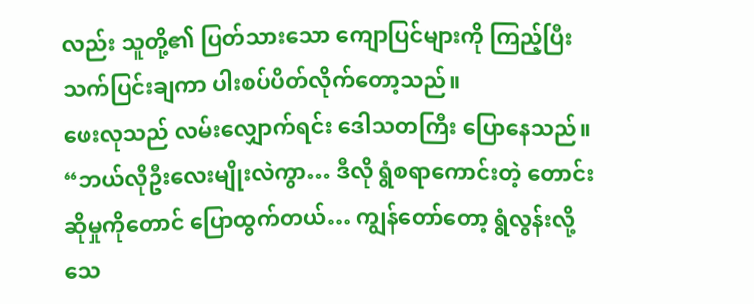လည်း သူတို့၏ ပြတ်သားသော ကျောပြင်များကို ကြည့်ပြီး သက်ပြင်းချကာ ပါးစပ်ပိတ်လိုက်တော့သည်။
ဖေးလုသည် လမ်းလျှောက်ရင်း ဒေါသတကြီး ပြောနေသည်။
“ဘယ်လိုဦးလေးမျိုးလဲကွာ… ဒီလို ရွံစရာကောင်းတဲ့ တောင်းဆိုမှုကိုတောင် ပြောထွက်တယ်… ကျွန်တော်တော့ ရွံလွန်းလို့ သေ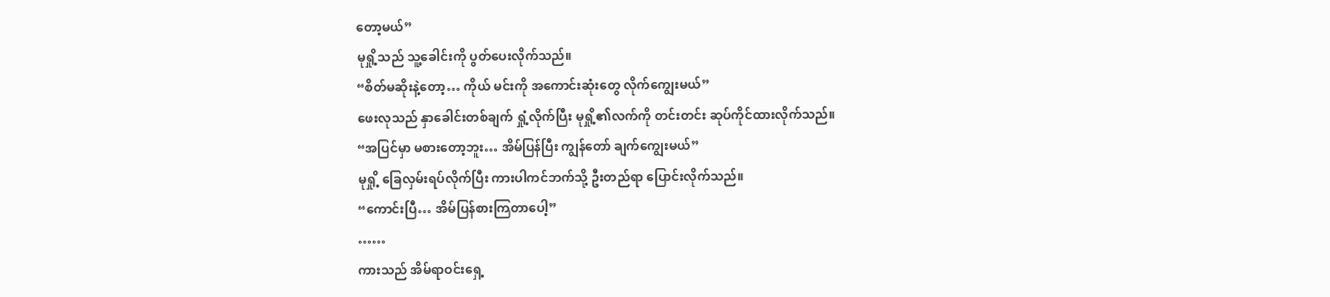တော့မယ်”
မုရှို့သည် သူ့ခေါင်းကို ပွတ်ပေးလိုက်သည်။
“စိတ်မဆိုးနဲ့တော့… ကိုယ် မင်းကို အကောင်းဆုံးတွေ လိုက်ကျွေးမယ်”
ဖေးလုသည် နှာခေါင်းတစ်ချက် ရှုံ့လိုက်ပြီး မုရှို့၏လက်ကို တင်းတင်း ဆုပ်ကိုင်ထားလိုက်သည်။
“အပြင်မှာ မစားတော့ဘူး… အိမ်ပြန်ပြီး ကျွန်တော် ချက်ကျွေးမယ်”
မုရှို့ ခြေလှမ်းရပ်လိုက်ပြီး ကားပါကင်ဘက်သို့ ဦးတည်ရာ ပြောင်းလိုက်သည်။
“ကောင်းပြီ… အိမ်ပြန်စားကြတာပေါ့”
……
ကားသည် အိမ်ရာဝင်းရှေ့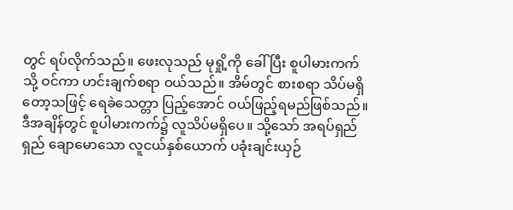တွင် ရပ်လိုက်သည်။ ဖေးလုသည် မုရှို့ကို ခေါ်ပြီး စူပါမားကက်သို့ ဝင်ကာ ဟင်းချက်စရာ ဝယ်သည်။ အိမ်တွင် စားစရာ သိပ်မရှိတော့သဖြင့် ရေခဲသေတ္တာ ပြည့်အောင် ဝယ်ဖြည့်ရမည်ဖြစ်သည်။
ဒီအချိန်တွင် စူပါမားကက်၌ လူသိပ်မရှိပေ။ သို့သော် အရပ်ရှည်ရှည် ချောမောသော လူငယ်နှစ်ယောက် ပခုံးချင်းယှဉ်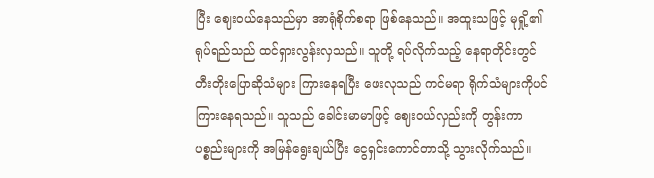ပြီး ဈေးဝယ်နေသည်မှာ အာရုံစိုက်စရာ ဖြစ်နေသည်။ အထူးသဖြင့် မုရှို့၏ရုပ်ရည်သည် ထင်ရှားလွန်းလှသည်။ သူတို့ ရပ်လိုက်သည့် နေရာတိုင်းတွင် တီးတိုးပြောဆိုသံများ ကြားနေရပြီး ဖေးလုသည် ကင်မရာ ရိုက်သံများကိုပင် ကြားနေရသည်။ သူသည် ခေါင်းမာမာဖြင့် ဈေးဝယ်လှည်းကို တွန်းကာ ပစ္စည်းများကို အမြန်ရွေးချယ်ပြီး ငွေရှင်းကောင်တာသို့ သွားလိုက်သည်။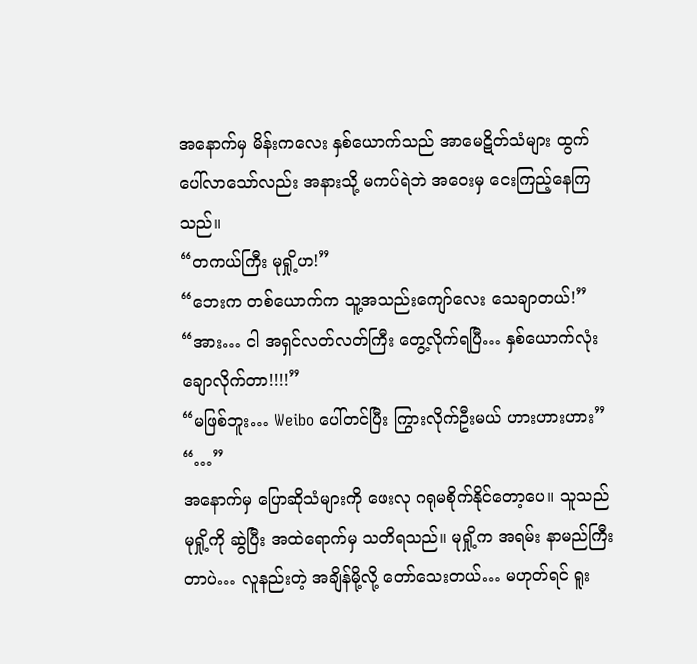အနောက်မှ မိန်းကလေး နှစ်ယောက်သည် အာမေဋိတ်သံများ ထွက်ပေါ်လာသော်လည်း အနားသို့ မကပ်ရဲဘဲ အဝေးမှ ငေးကြည့်နေကြသည်။
“တကယ်ကြီး မုရှို့ဟ!”
“ဘေးက တစ်ယောက်က သူ့အသည်းကျော်လေး သေချာတယ်!”
“အား… ငါ အရှင်လတ်လတ်ကြီး တွေ့လိုက်ရပြီ… နှစ်ယောက်လုံး ချောလိုက်တာ!!!!”
“မဖြစ်ဘူး… Weibo ပေါ်တင်ပြီး ကြွားလိုက်ဦးမယ် ဟားဟားဟား”
“…”
အနောက်မှ ပြောဆိုသံများကို ဖေးလု ဂရုမစိုက်နိုင်တော့ပေ။ သူသည် မုရှို့ကို ဆွဲပြီး အထဲရောက်မှ သတိရသည်။ မုရှို့က အရမ်း နာမည်ကြီးတာပဲ… လူနည်းတဲ့ အချိန်မို့လို့ တော်သေးတယ်… မဟုတ်ရင် ရူး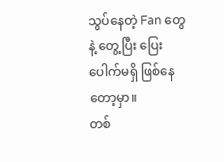သွပ်နေတဲ့ Fan တွေနဲ့ တွေ့ပြီး ပြေးပေါက်မရှိ ဖြစ်နေတော့မှာ။
တစ်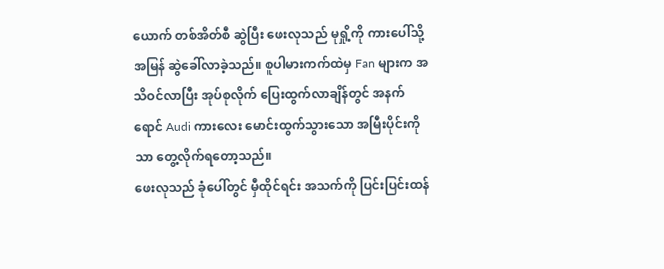ယောက် တစ်အိတ်စီ ဆွဲပြီး ဖေးလုသည် မုရှို့ကို ကားပေါ်သို့ အမြန် ဆွဲခေါ်လာခဲ့သည်။ စူပါမားကက်ထဲမှ Fan များက အသိဝင်လာပြီး အုပ်စုလိုက် ပြေးထွက်လာချိန်တွင် အနက်ရောင် Audi ကားလေး မောင်းထွက်သွားသော အမြီးပိုင်းကိုသာ တွေ့လိုက်ရတော့သည်။
ဖေးလုသည် ခုံပေါ်တွင် မှီထိုင်ရင်း အသက်ကို ပြင်းပြင်းထန်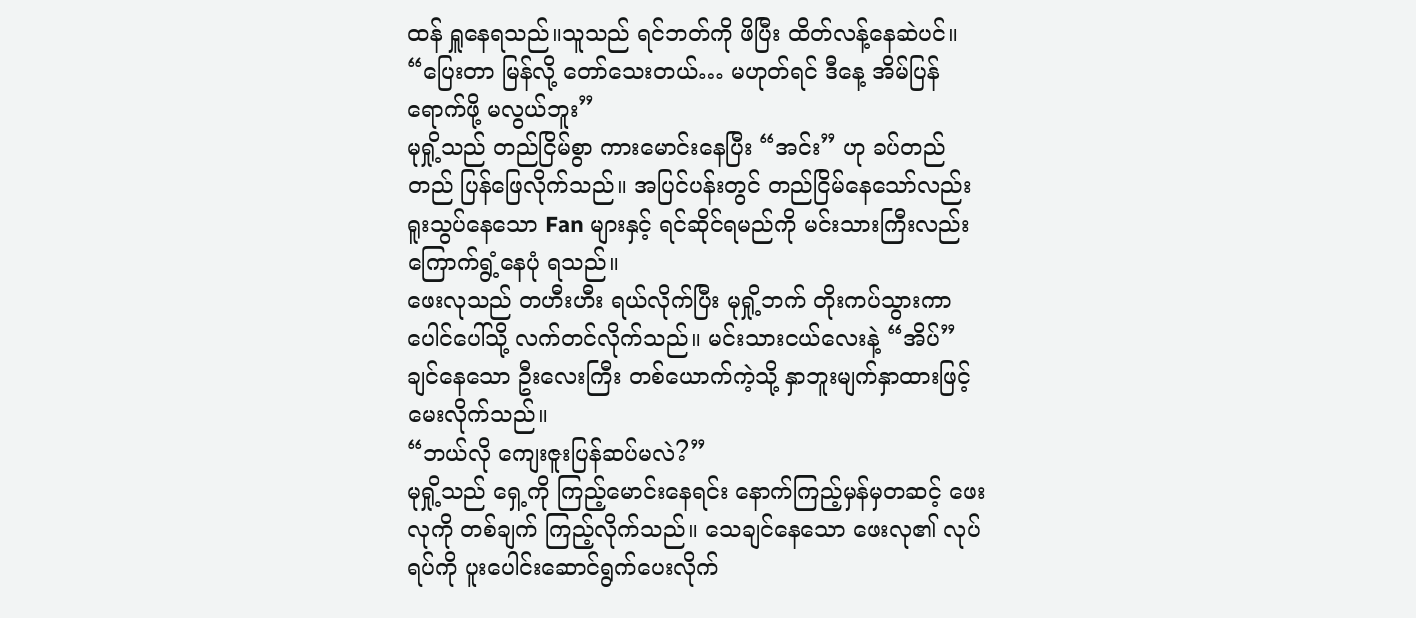ထန် ရှူနေရသည်။သူသည် ရင်ဘတ်ကို ဖိပြီး ထိတ်လန့်နေဆဲပင်။
“ပြေးတာ မြန်လို့ တော်သေးတယ်… မဟုတ်ရင် ဒီနေ့ အိမ်ပြန်ရောက်ဖို့ မလွယ်ဘူး”
မုရှို့သည် တည်ငြိမ်စွာ ကားမောင်းနေပြီး “အင်း” ဟု ခပ်တည်တည် ပြန်ဖြေလိုက်သည်။ အပြင်ပန်းတွင် တည်ငြိမ်နေသော်လည်း ရူးသွပ်နေသော Fan များနှင့် ရင်ဆိုင်ရမည်ကို မင်းသားကြီးလည်း ကြောက်ရွံ့နေပုံ ရသည်။
ဖေးလုသည် တဟီးဟီး ရယ်လိုက်ပြီး မုရှို့ဘက် တိုးကပ်သွားကာ ပေါင်ပေါ်သို့ လက်တင်လိုက်သည်။ မင်းသားငယ်လေးနဲ့ “အိပ်” ချင်နေသော ဦးလေးကြီး တစ်ယောက်ကဲ့သို့ နှာဘူးမျက်နှာထားဖြင့် မေးလိုက်သည်။
“ဘယ်လို ကျေးဇူးပြန်ဆပ်မလဲ?”
မုရှို့သည် ရှေ့ကို ကြည့်မောင်းနေရင်း နောက်ကြည့်မှန်မှတဆင့် ဖေးလုကို တစ်ချက် ကြည့်လိုက်သည်။ သေချင်နေသော ဖေးလု၏ လုပ်ရပ်ကို ပူးပေါင်းဆောင်ရွက်ပေးလိုက်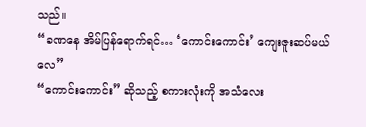သည်။
“ခဏနေ အိမ်ပြန်ရောက်ရင်… ‘ကောင်းကောင်း’ ကျေးဇူးဆပ်မယ်လေ”
“ကောင်းကောင်း” ဆိုသည့် စကားလုံးကို အသံလေး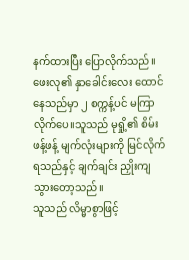နက်ထားပြီး ပြောလိုက်သည်။
ဖေးလု၏ နှာခေါင်းလေး ထောင်နေသည်မှာ ၂ စက္ကန့်ပင် မကြာလိုက်ပေ။သူသည် မုရှို့၏ စိမ်းဖန့်ဖန့် မျက်လုံးများကို မြင်လိုက်ရသည်နှင့် ချက်ချင်း ညှိုးကျသွားတော့သည်။
သူသည် လိမ္မာစွာဖြင့်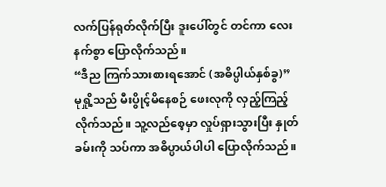လက်ပြန်ရုတ်လိုက်ပြီး ဒူးပေါ်တွင် တင်ကာ လေးနက်စွာ ပြောလိုက်သည်။
“ဒီည ကြက်သားစားရအောင် (အဓိပ္ပါယ်နှစ်ခွ)”
မုရှို့သည် မီးပွိုင့်မိနေစဉ် ဖေးလုကို လှည့်ကြည့်လိုက်သည်။ သူ့လည်စေ့မှာ လှုပ်ရှားသွားပြီး နှုတ်ခမ်းကို သပ်ကာ အဓိပ္ပာယ်ပါပါ ပြောလိုက်သည်။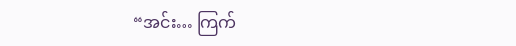“အင်း… ကြက်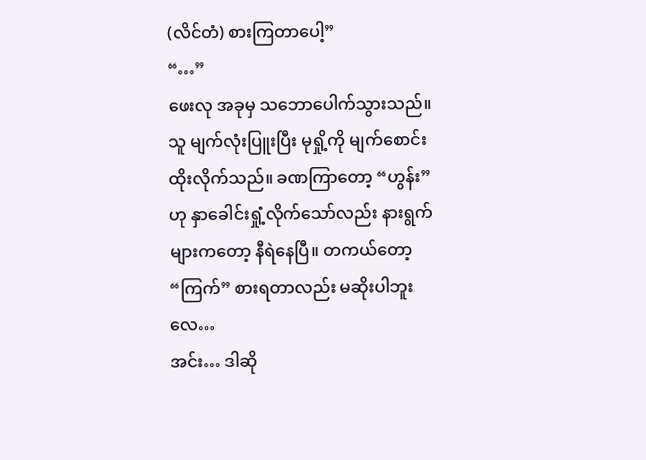(လိင်တံ) စားကြတာပေါ့”
“…”
ဖေးလု အခုမှ သဘောပေါက်သွားသည်။သူ မျက်လုံးပြူးပြီး မုရှို့ကို မျက်စောင်းထိုးလိုက်သည်။ ခဏကြာတော့ “ဟွန်း” ဟု နှာခေါင်းရှုံ့လိုက်သော်လည်း နားရွက်များကတော့ နီရဲနေပြီ။ တကယ်တော့ “ကြက်” စားရတာလည်း မဆိုးပါဘူးလေ…
အင်း… ဒါဆို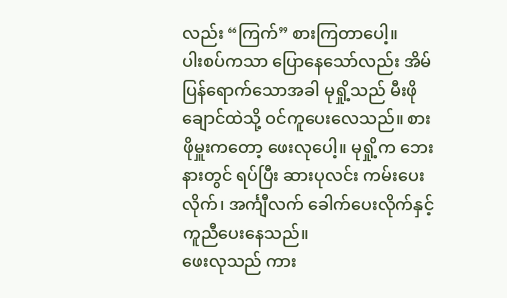လည်း “ကြက်” စားကြတာပေါ့။
ပါးစပ်ကသာ ပြောနေသော်လည်း အိမ်ပြန်ရောက်သောအခါ မုရှို့သည် မီးဖိုချောင်ထဲသို့ ဝင်ကူပေးလေသည်။ စားဖိုမှူးကတော့ ဖေးလုပေါ့။ မုရှို့က ဘေးနားတွင် ရပ်ပြီး ဆားပုလင်း ကမ်းပေးလိုက်၊ အင်္ကျီလက် ခေါက်ပေးလိုက်နှင့် ကူညီပေးနေသည်။
ဖေးလုသည် ကား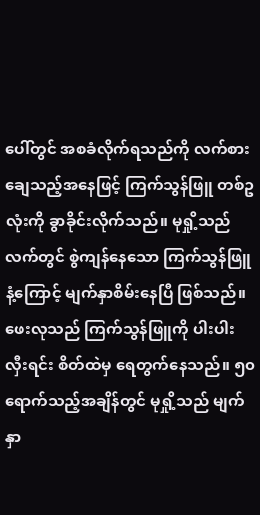ပေါ်တွင် အစခံလိုက်ရသည်ကို လက်စားချေသည့်အနေဖြင့် ကြက်သွန်ဖြူ တစ်ဥလုံးကို ခွာခိုင်းလိုက်သည်။ မုရှို့သည် လက်တွင် စွဲကျန်နေသော ကြက်သွန်ဖြူနံ့ကြောင့် မျက်နှာစိမ်းနေပြီ ဖြစ်သည်။
ဖေးလုသည် ကြက်သွန်ဖြူကို ပါးပါးလှီးရင်း စိတ်ထဲမှ ရေတွက်နေသည်။ ၅၀ ရောက်သည့်အချိန်တွင် မုရှို့သည် မျက်နှာ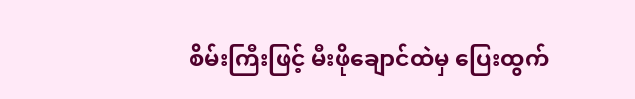စိမ်းကြီးဖြင့် မီးဖိုချောင်ထဲမှ ပြေးထွက်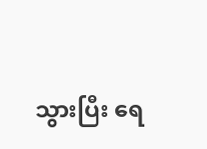သွားပြီး ရေ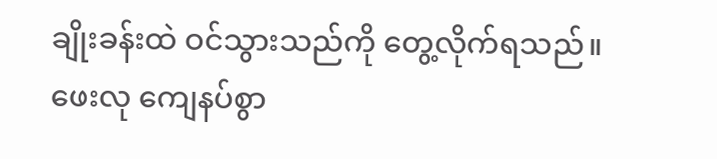ချိုးခန်းထဲ ဝင်သွားသည်ကို တွေ့လိုက်ရသည်။
ဖေးလု ကျေနပ်စွာ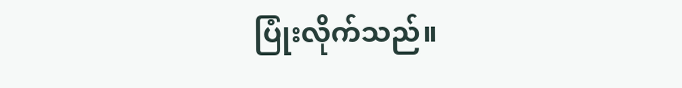ပြုံးလိုက်သည်။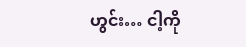ဟွင်း… ငါ့ကို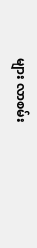များ လာစမ်း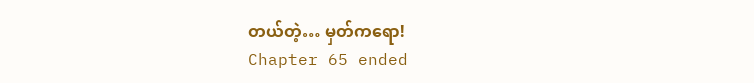တယ်တဲ့… မှတ်ကရော!
Chapter 65 ended